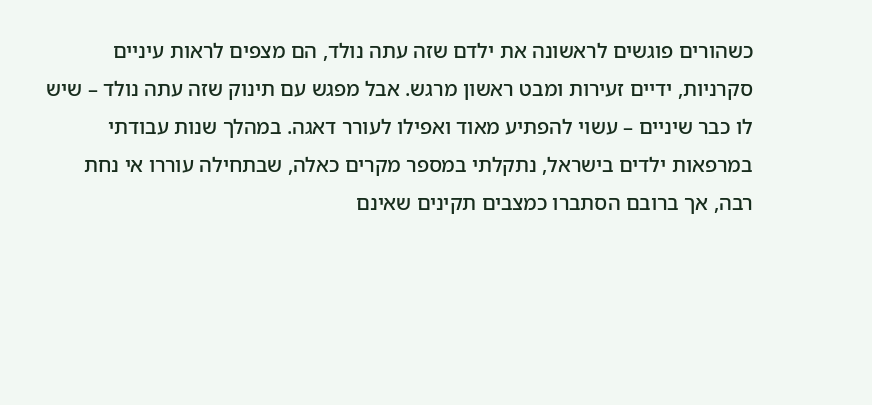כשהורים פוגשים לראשונה את ילדם שזה עתה נולד, הם מצפים לראות עיניים סקרניות, ידיים זעירות ומבט ראשון מרגש. אבל מפגש עם תינוק שזה עתה נולד – שיש לו כבר שיניים – עשוי להפתיע מאוד ואפילו לעורר דאגה. במהלך שנות עבודתי במרפאות ילדים בישראל, נתקלתי במספר מקרים כאלה, שבתחילה עוררו אי נחת רבה, אך ברובם הסתברו כמצבים תקינים שאינם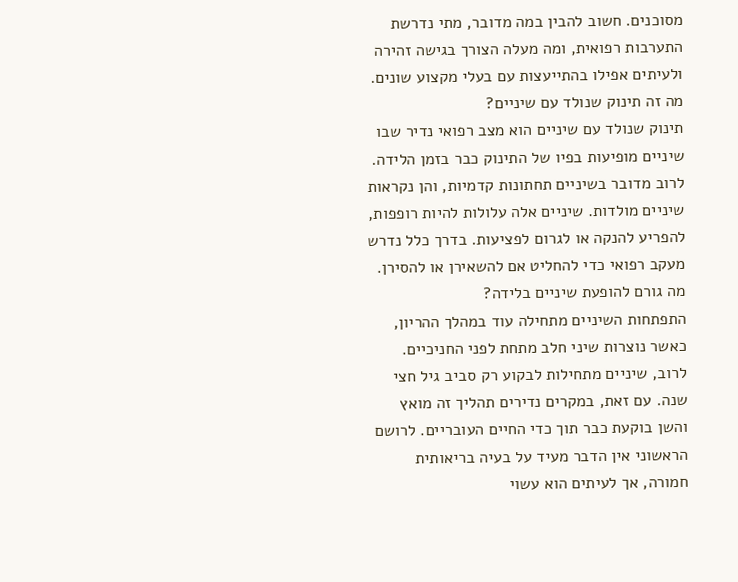מסוכנים. חשוב להבין במה מדובר, מתי נדרשת התערבות רפואית, ומה מעלה הצורך בגישה זהירה ולעיתים אפילו בהתייעצות עם בעלי מקצוע שונים.
מה זה תינוק שנולד עם שיניים?
תינוק שנולד עם שיניים הוא מצב רפואי נדיר שבו שיניים מופיעות בפיו של התינוק כבר בזמן הלידה. לרוב מדובר בשיניים תחתונות קדמיות, והן נקראות שיניים מולדות. שיניים אלה עלולות להיות רופפות, להפריע להנקה או לגרום לפציעות. בדרך כלל נדרש מעקב רפואי כדי להחליט אם להשאירן או להסירן.
מה גורם להופעת שיניים בלידה?
התפתחות השיניים מתחילה עוד במהלך ההריון, כאשר נוצרות שיני חלב מתחת לפני החניכיים. לרוב, שיניים מתחילות לבקוע רק סביב גיל חצי שנה. עם זאת, במקרים נדירים תהליך זה מואץ והשן בוקעת כבר תוך כדי החיים העובריים. לרושם הראשוני אין הדבר מעיד על בעיה בריאותית חמורה, אך לעיתים הוא עשוי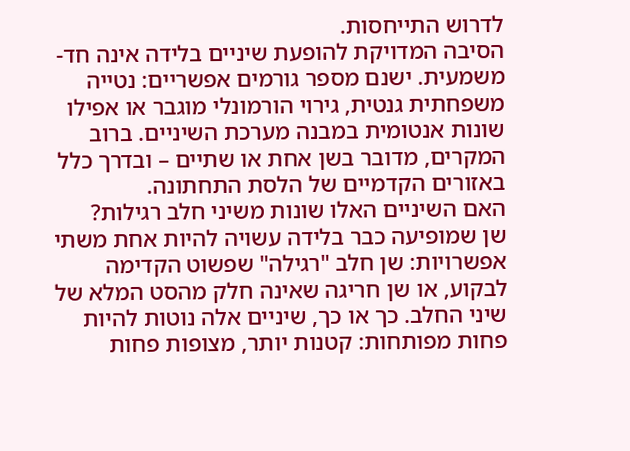לדרוש התייחסות.
הסיבה המדויקת להופעת שיניים בלידה אינה חד-משמעית. ישנם מספר גורמים אפשריים: נטייה משפחתית גנטית, גירוי הורמונלי מוגבר או אפילו שונות אנטומית במבנה מערכת השיניים. ברוב המקרים, מדובר בשן אחת או שתיים – ובדרך כלל באזורים הקדמיים של הלסת התחתונה.
האם השיניים האלו שונות משיני חלב רגילות?
שן שמופיעה כבר בלידה עשויה להיות אחת משתי אפשרויות: שן חלב "רגילה" שפשוט הקדימה לבקוע, או שן חריגה שאינה חלק מהסט המלא של שיני החלב. כך או כך, שיניים אלה נוטות להיות פחות מפותחות: קטנות יותר, מצופות פחות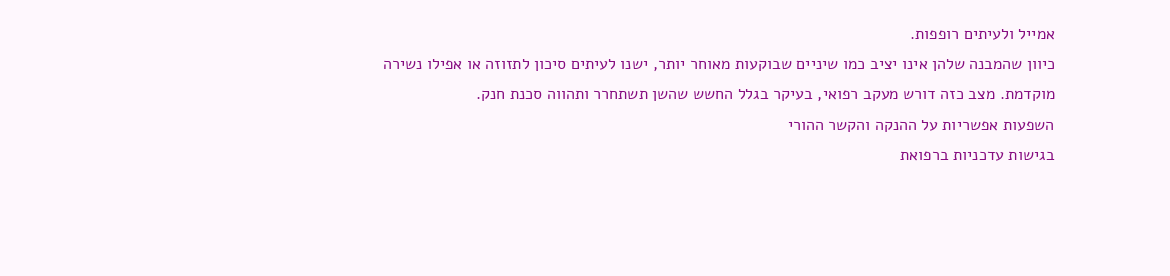אמייל ולעיתים רופפות.
כיוון שהמבנה שלהן אינו יציב כמו שיניים שבוקעות מאוחר יותר, ישנו לעיתים סיכון לתזוזה או אפילו נשירה מוקדמת. מצב כזה דורש מעקב רפואי, בעיקר בגלל החשש שהשן תשתחרר ותהווה סכנת חנק.
השפעות אפשריות על ההנקה והקשר ההורי
בגישות עדכניות ברפואת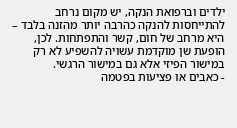ילדים וברפואת הנקה, יש מקום נרחב להתייחסות להנקה כהרבה יותר מהזנה בלבד – היא מרחב של חום, קשר והתפתחות. לכן, הופעת שן מוקדמת עשויה להשפיע לא רק במישור הפיזי אלא גם במישור הרגשי.
- כאבים או פציעות בפטמה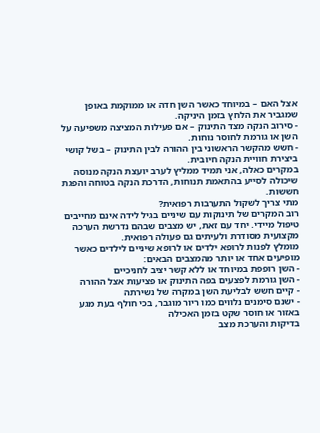אצל האם – במיוחד כאשר השן חדה או ממוקמת באופן שמגביר את הלחץ בזמן היניקה.
- סירוב הנקה מצד התינוק – אם פעילות המציצה משפיעה על השן או גורמת לחוסר נוחות.
- חשש מהקשר הראשוני בין ההורה לבין התינוק – בשל קושי ביצירת חוויית הנקה חיובית.
במקרים כאלה, אני תמיד ממליץ לערב יועצת הנקה מנוסה שיכולה לסייע בהתאמת תנוחות, הדרכת הנקה בטוחה והפגת חששות.
מתי צריך לשקול התערבות רפואית?
רוב המקרים של תינוקות עם שיניים בגיל לידה אינם מחייבים טיפול מיידי. יחד עם זאת, יש מצבים שבהם נדרשת הערכה מקצועית מסודרת ולעיתים גם פעולה רפואית.
מומלץ לפנות לרופא ילדים או לרופא שיניים לילדים כאשר מופיעים אחד או יותר מהמצבים הבאים:
- השן רופפת במיוחד או ללא קשר יציב לחניכיים
- השן גורמת לפצעים בפה התינוק או פציעות אצל ההורה
- קיים חשש לבליעת השן במקרה של נשירתה
- ישנם סימנים נלווים כמו ריור מוגבר, בכי חולף בעת מגע באזור או חוסר שקט בזמן האכילה
בדיקות והערכת מצב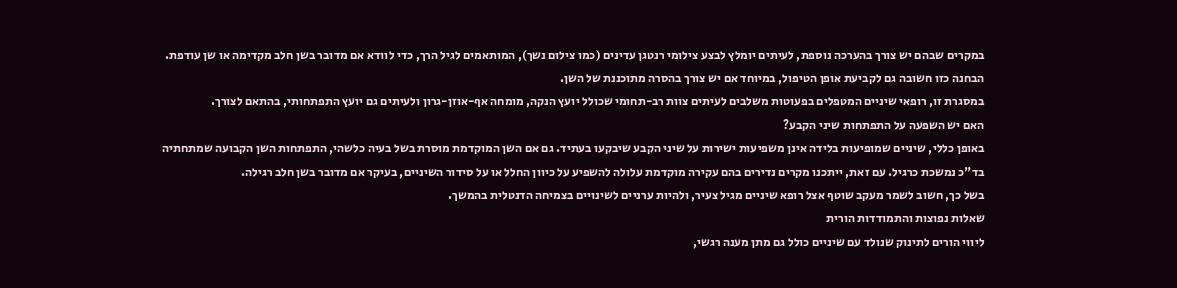במקרים שבהם יש צורך בהערכה נוספת, לעיתים יומלץ לבצע צילומי רנטגן עדינים (כמו צילום נשך), המותאמים לגיל הרך, כדי לוודא אם מדובר בשן חלב מקדימה או שן עודפת. הבחנה כזו חשובה גם לקביעת אופן הטיפול, במיוחד אם יש צורך בהסרה מתוכננת של השן.
במסגרת זו, רופאי שיניים המטפלים בפעוטות משלבים לעיתים צוות רב-תחומי שכולל יועץ הנקה, מומחה אף-אוזן-גרון ולעיתים גם יועץ התפתחותי, בהתאם לצורך.
האם יש השפעה על התפתחות שיני הקבע?
באופן כללי, שיניים שמופיעות בלידה אינן משפיעות ישירות על שיני הקבע שיבקעו בעתיד. גם אם השן המוקדמת מוסרת בשל בעיה כלשהי, התפתחות השן הקבועה שמתחתיה בד"כ נמשכת כרגיל. עם זאת, ייתכנו מקרים נדירים בהם עקירה מוקדמת עלולה להשפיע על כיוון החלל או על סידור השיניים, בעיקר אם מדובר בשן חלב רגילה.
בשל כך, חשוב לשמר מעקב שוטף אצל רופא שיניים מגיל צעיר, ולהיות ערניים לשינויים בצמיחה הדנטלית בהמשך.
שאלות נפוצות והתמודדות הורית
ליווי הורים לתינוק שנולד עם שיניים כולל גם מתן מענה רגשי,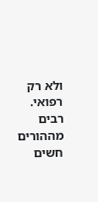ולא רק רפואי. רבים מההורים חשים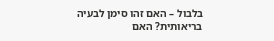בלבול – האם זהו סימן לבעיה בריאותית? האם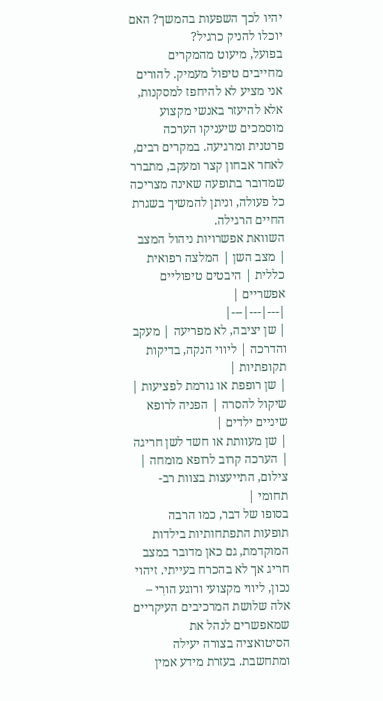יהיו לכך השפעות בהמשך? האם יוכלו להניק כרגיל?
בפועל, מיעוט מהמקרים מחייבים טיפול מעמיק. להורים אני מציע לא להיחפז למסקנות, אלא להיעזר באנשי מקצוע מוסמכים שיעניקו הערכה פרטנית ומרגיעה. במקרים רבים, לאחר אבחון קצר ומעקב, מתברר שמדובר בתופעה שאינה מצריכה כל פעולה, וניתן להמשיך בשגרת החיים הרגילה.
השוואת אפשרויות ניהול המצב
| מצב השן | המלצה רפואית כללית | היבטים טיפוליים אפשריים |
|---|---|---|
| שן יציבה, לא מפריעה | מעקב והדרכה | ליווי הנקה, בדיקות תקופתיות |
| שן רופפת או גורמת לפציעות | שיקול להסרה | הפניה לרופא שיניים ילדים |
| שן מעוותת או חשד לשן חריגה | הערכה קרוב לרופא מומחה | צילום, התייעצות בצוות רב-תחומי |
בסופו של דבר, כמו הרבה תופעות התפתחותיות בילדות המוקדמת, גם כאן מדובר במצב חריג אך לא בהכרח בעייתי. זיהוי נכון, ליווי מקצועי ורוגע הורִי – אלה שלושת המרכיבים העיקריים שמאפשרים לנהל את הסיטואציה בצורה יעילה ומתחשבת. בעזרת מידע אמין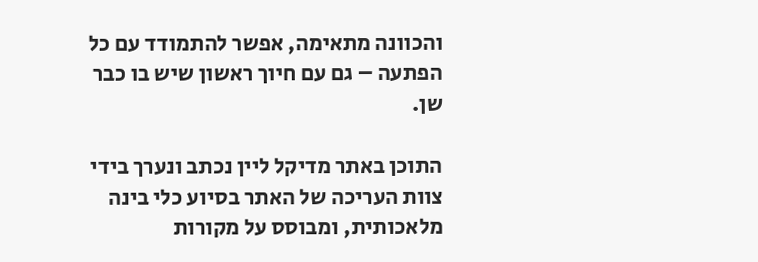והכוונה מתאימה, אפשר להתמודד עם כל הפתעה – גם עם חיוך ראשון שיש בו כבר שן.

התוכן באתר מדיקל ליין נכתב ונערך בידי צוות העריכה של האתר בסיוע כלי בינה מלאכותית, ומבוסס על מקורות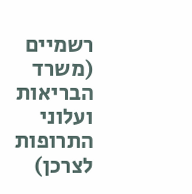רשמיים (משרד הבריאות ועלוני התרופות לצרכן)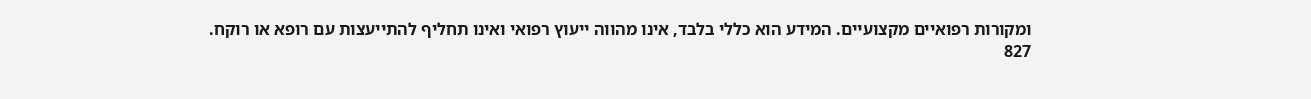ומקורות רפואיים מקצועיים. המידע הוא כללי בלבד, אינו מהווה ייעוץ רפואי ואינו תחליף להתייעצות עם רופא או רוקח.
827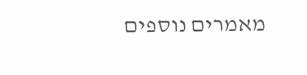מאמרים נוספים